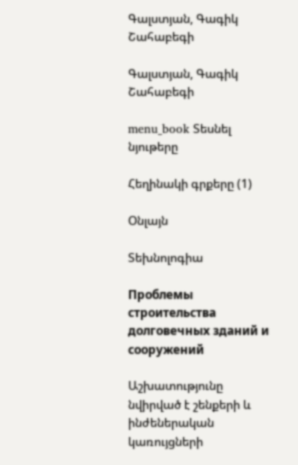Գալստյան, Գագիկ Շահաբեգի

Գալստյան, Գագիկ Շահաբեգի

menu_book Տեսնել նյութերը

Հեղինակի գրքերը (1)

Օնլայն

Տեխնոլոգիա

Проблемы строительства долговечных зданий и сооружений

Աշխատությունը նվիրված է շենքերի և ինժեներական կառույցների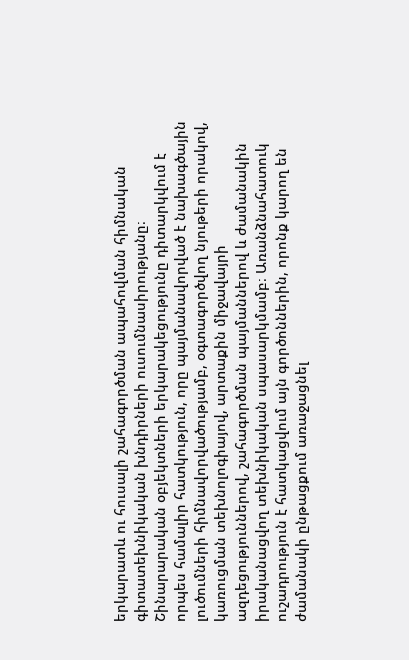երկարատև ու հուսալի շահագործման ապահովման հիմնական գիտատեխնիկական խնդիրների ուսումնասիրությանը։ Շինարարական օբյեկտների երկարակեցությունը դիտարկվում է որպես համալիր հատկություն, որը պայմանավորված է նախագծային լուծումների հիմնավորվածությամբ, օգտագործվող նյութերի որակով, կառուցման տեխնոլոգիայով, արտաքին միջավայրի ազդեցություններով, շահագործման պայմաններով և ժամանակին իրականացվող տեխնիկական սպասարկմամբ։ Առանձնահատուկ ուշադրություն է հատկացվում այն գործոններին, որոնք կարող են ժամանակի ընթացքում առաջացնել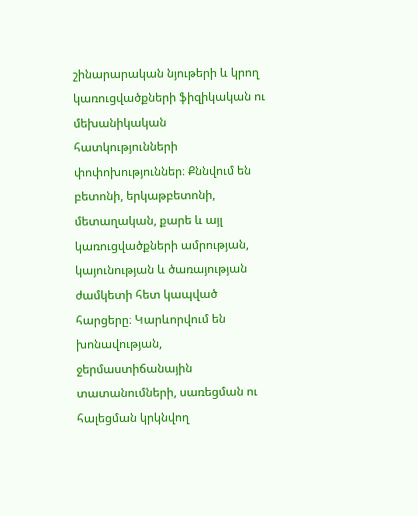շինարարական նյութերի և կրող կառուցվածքների ֆիզիկական ու մեխանիկական հատկությունների փոփոխություններ։ Քննվում են բետոնի, երկաթբետոնի, մետաղական, քարե և այլ կառուցվածքների ամրության, կայունության և ծառայության ժամկետի հետ կապված հարցերը։ Կարևորվում են խոնավության, ջերմաստիճանային տատանումների, սառեցման ու հալեցման կրկնվող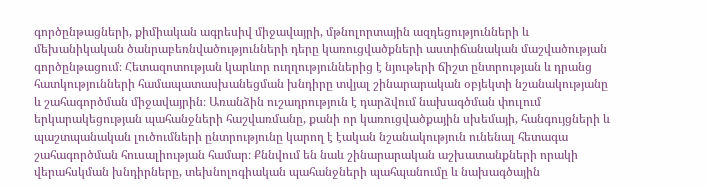գործընթացների, քիմիական ագրեսիվ միջավայրի, մթնոլորտային ազդեցությունների և մեխանիկական ծանրաբեռնվածությունների դերը կառուցվածքների աստիճանական մաշվածության գործընթացում։ Հետազոտության կարևոր ուղղություններից է նյութերի ճիշտ ընտրության և դրանց հատկությունների համապատասխանեցման խնդիրը տվյալ շինարարական օբյեկտի նշանակությանը և շահագործման միջավայրին։ Առանձին ուշադրություն է դարձվում նախագծման փուլում երկարակեցության պահանջների հաշվառմանը, քանի որ կառուցվածքային սխեմայի, հանգույցների և պաշտպանական լուծումների ընտրությունը կարող է էական նշանակություն ունենալ հետագա շահագործման հուսալիության համար։ Քննվում են նաև շինարարական աշխատանքների որակի վերահսկման խնդիրները, տեխնոլոգիական պահանջների պահպանումը և նախագծային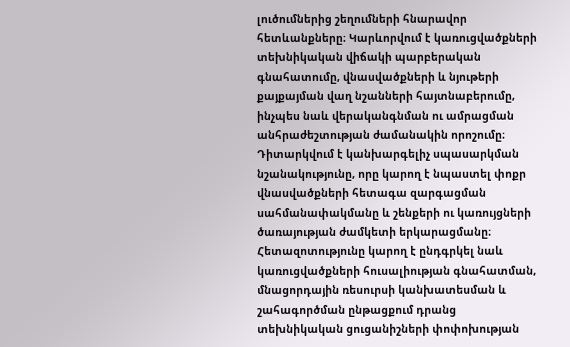լուծումներից շեղումների հնարավոր հետևանքները։ Կարևորվում է կառուցվածքների տեխնիկական վիճակի պարբերական գնահատումը, վնասվածքների և նյութերի քայքայման վաղ նշանների հայտնաբերումը, ինչպես նաև վերականգնման ու ամրացման անհրաժեշտության ժամանակին որոշումը։ Դիտարկվում է կանխարգելիչ սպասարկման նշանակությունը, որը կարող է նպաստել փոքր վնասվածքների հետագա զարգացման սահմանափակմանը և շենքերի ու կառույցների ծառայության ժամկետի երկարացմանը։ Հետազոտությունը կարող է ընդգրկել նաև կառուցվածքների հուսալիության գնահատման, մնացորդային ռեսուրսի կանխատեսման և շահագործման ընթացքում դրանց տեխնիկական ցուցանիշների փոփոխության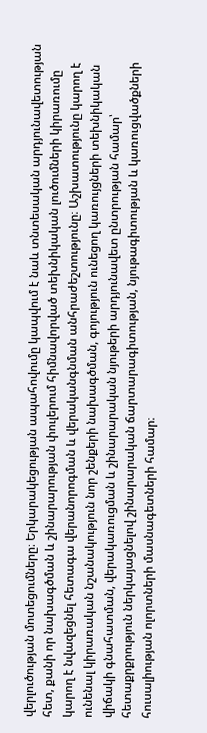վերլուծության մոտեցումները։ Երկարակեցության ապահովումը կապվում է նաև տնտեսական արդյունավետության հետ, քանի որ նախագծման և շինարարության փուլերում հիմնավորված տեխնիկական լուծումների կիրառումը կարող է նվազեցնել հետագա վերանորոգման և վերականգնման անհրաժեշտությունը։ Աշխատությունը կարող է ունենալ կիրառական նշանակություն նոր շենքերի նախագծման, գոյություն ունեցող կառույցների տեխնիկական վիճակի գնահատման, վերակառուցման և շինարարական նյութերի արդյունավետ ընտրության համար՝ հետաքրքրություն ներկայացնելով շինարարական ճարտարագիտության, նյութագիտության և կառուցվածքների հուսալիության ոլորտների մասնագետների համար։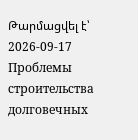Թարմացվել է՝ 2026-09-17
Проблемы строительства долговечных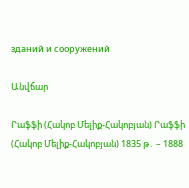зданий и сооружений

Անվճար

Րաֆֆի (Հակոբ Մելիք-Հակոբյան) Րաֆֆի (Հակոբ Մելիք-Հակոբյան) 1835 թ․ – 1888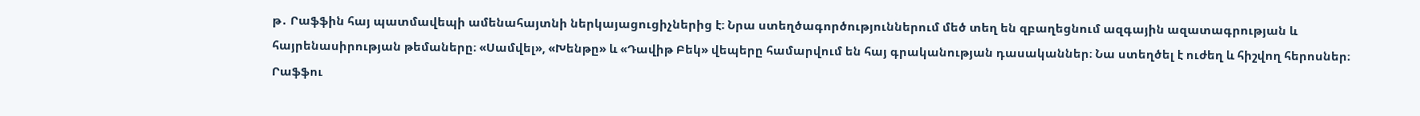թ․ Րաֆֆին հայ պատմավեպի ամենահայտնի ներկայացուցիչներից է։ Նրա ստեղծագործություններում մեծ տեղ են զբաղեցնում ազգային ազատագրության և հայրենասիրության թեմաները։ «Սամվել», «Խենթը» և «Դավիթ Բեկ» վեպերը համարվում են հայ գրականության դասականներ։ Նա ստեղծել է ուժեղ և հիշվող հերոսներ։ Րաֆֆու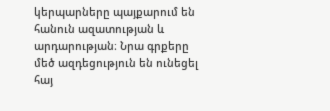կերպարները պայքարում են հանուն ազատության և արդարության։ Նրա գրքերը մեծ ազդեցություն են ունեցել հայ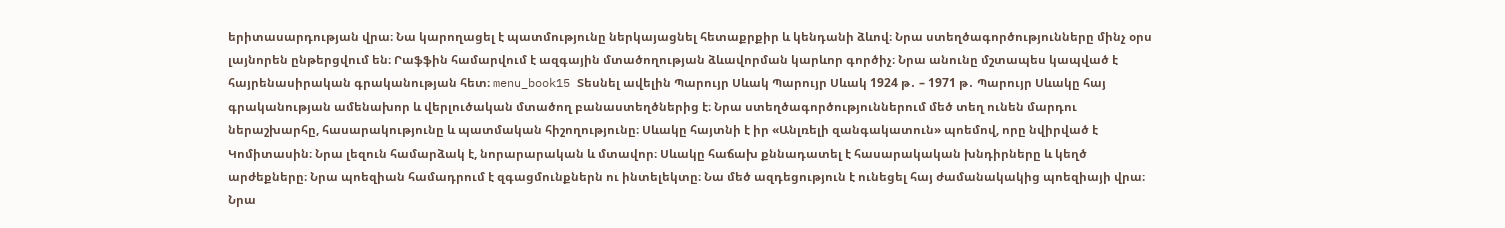երիտասարդության վրա։ Նա կարողացել է պատմությունը ներկայացնել հետաքրքիր և կենդանի ձևով։ Նրա ստեղծագործությունները մինչ օրս լայնորեն ընթերցվում են։ Րաֆֆին համարվում է ազգային մտածողության ձևավորման կարևոր գործիչ։ Նրա անունը մշտապես կապված է հայրենասիրական գրականության հետ։ menu_book15 Տեսնել ավելին Պարույր Սևակ Պարույր Սևակ 1924 թ․ – 1971 թ․ Պարույր Սևակը հայ գրականության ամենախոր և վերլուծական մտածող բանաստեղծներից է։ Նրա ստեղծագործություններում մեծ տեղ ունեն մարդու ներաշխարհը, հասարակությունը և պատմական հիշողությունը։ Սևակը հայտնի է իր «Անլռելի զանգակատուն» պոեմով, որը նվիրված է Կոմիտասին։ Նրա լեզուն համարձակ է, նորարարական և մտավոր։ Սևակը հաճախ քննադատել է հասարակական խնդիրները և կեղծ արժեքները։ Նրա պոեզիան համադրում է զգացմունքներն ու ինտելեկտը։ Նա մեծ ազդեցություն է ունեցել հայ ժամանակակից պոեզիայի վրա։ Նրա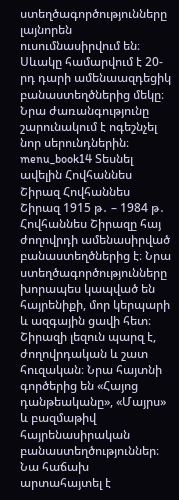ստեղծագործությունները լայնորեն ուսումնասիրվում են։ Սևակը համարվում է 20-րդ դարի ամենաազդեցիկ բանաստեղծներից մեկը։ Նրա ժառանգությունը շարունակում է ոգեշնչել նոր սերունդներին։ menu_book14 Տեսնել ավելին Հովհաննես Շիրազ Հովհաննես Շիրազ 1915 թ․ – 1984 թ․ Հովհաննես Շիրազը հայ ժողովրդի ամենասիրված բանաստեղծներից է։ Նրա ստեղծագործությունները խորապես կապված են հայրենիքի, մոր կերպարի և ազգային ցավի հետ։ Շիրազի լեզուն պարզ է, ժողովրդական և շատ հուզական։ Նրա հայտնի գործերից են «Հայոց դանթեականը», «Մայրս» և բազմաթիվ հայրենասիրական բանաստեղծություններ։ Նա հաճախ արտահայտել է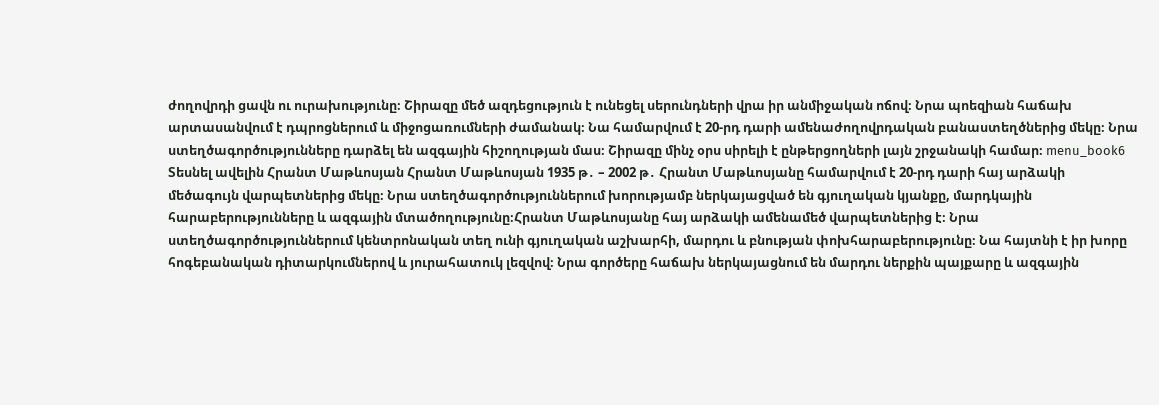ժողովրդի ցավն ու ուրախությունը։ Շիրազը մեծ ազդեցություն է ունեցել սերունդների վրա իր անմիջական ոճով։ Նրա պոեզիան հաճախ արտասանվում է դպրոցներում և միջոցառումների ժամանակ։ Նա համարվում է 20-րդ դարի ամենաժողովրդական բանաստեղծներից մեկը։ Նրա ստեղծագործությունները դարձել են ազգային հիշողության մաս։ Շիրազը մինչ օրս սիրելի է ընթերցողների լայն շրջանակի համար։ menu_book6 Տեսնել ավելին Հրանտ Մաթևոսյան Հրանտ Մաթևոսյան 1935 թ․ – 2002 թ․ Հրանտ Մաթևոսյանը համարվում է 20-րդ դարի հայ արձակի մեծագույն վարպետներից մեկը։ Նրա ստեղծագործություններում խորությամբ ներկայացված են գյուղական կյանքը, մարդկային հարաբերությունները և ազգային մտածողությունը։Հրանտ Մաթևոսյանը հայ արձակի ամենամեծ վարպետներից է։ Նրա ստեղծագործություններում կենտրոնական տեղ ունի գյուղական աշխարհի, մարդու և բնության փոխհարաբերությունը։ Նա հայտնի է իր խորը հոգեբանական դիտարկումներով և յուրահատուկ լեզվով։ Նրա գործերը հաճախ ներկայացնում են մարդու ներքին պայքարը և ազգային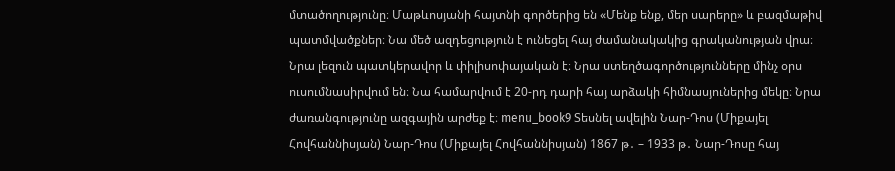մտածողությունը։ Մաթևոսյանի հայտնի գործերից են «Մենք ենք, մեր սարերը» և բազմաթիվ պատմվածքներ։ Նա մեծ ազդեցություն է ունեցել հայ ժամանակակից գրականության վրա։ Նրա լեզուն պատկերավոր և փիլիսոփայական է։ Նրա ստեղծագործությունները մինչ օրս ուսումնասիրվում են։ Նա համարվում է 20-րդ դարի հայ արձակի հիմնասյուներից մեկը։ Նրա ժառանգությունը ազգային արժեք է։ menu_book9 Տեսնել ավելին Նար-Դոս (Միքայել Հովհաննիսյան) Նար-Դոս (Միքայել Հովհաննիսյան) 1867 թ․ – 1933 թ․ Նար-Դոսը հայ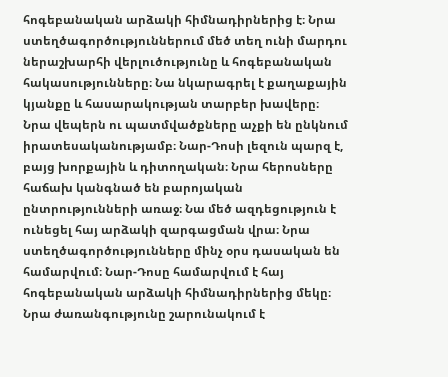հոգեբանական արձակի հիմնադիրներից է։ Նրա ստեղծագործություններում մեծ տեղ ունի մարդու ներաշխարհի վերլուծությունը և հոգեբանական հակասությունները։ Նա նկարագրել է քաղաքային կյանքը և հասարակության տարբեր խավերը։ Նրա վեպերն ու պատմվածքները աչքի են ընկնում իրատեսականությամբ։ Նար-Դոսի լեզուն պարզ է, բայց խորքային և դիտողական։ Նրա հերոսները հաճախ կանգնած են բարոյական ընտրությունների առաջ։ Նա մեծ ազդեցություն է ունեցել հայ արձակի զարգացման վրա։ Նրա ստեղծագործությունները մինչ օրս դասական են համարվում։ Նար-Դոսը համարվում է հայ հոգեբանական արձակի հիմնադիրներից մեկը։ Նրա ժառանգությունը շարունակում է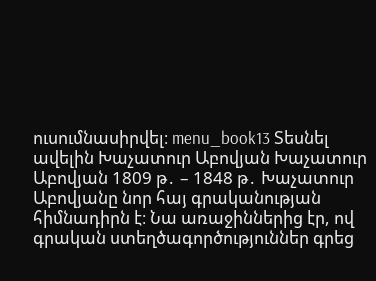ուսումնասիրվել։ menu_book13 Տեսնել ավելին Խաչատուր Աբովյան Խաչատուր Աբովյան 1809 թ․ – 1848 թ․ Խաչատուր Աբովյանը նոր հայ գրականության հիմնադիրն է։ Նա առաջիններից էր, ով գրական ստեղծագործություններ գրեց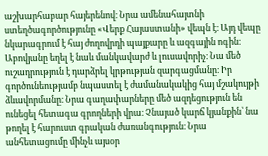աշխարհաբար հայերենով։ Նրա ամենահայտնի ստեղծագործությունը «Վերք Հայաստանի» վեպն է։ Այդ վեպը նկարագրում է հայ ժողովրդի պայքարը և ազգային ոգին։ Աբովյանը եղել է նաև մանկավարժ և լուսավորիչ։ Նա մեծ ուշադրություն է դարձրել կրթության զարգացմանը։ Իր գործունեությամբ նպաստել է ժամանակակից հայ մշակույթի ձևավորմանը։ Նրա գաղափարները մեծ ազդեցություն են ունեցել հետագա գրողների վրա։ Չնայած կարճ կյանքին՝ նա թողել է հարուստ գրական ժառանգություն։ Նրա անհետացումը մինչև այսօր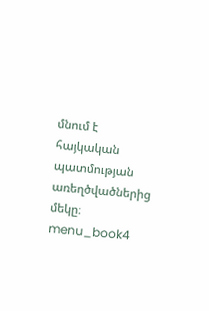մնում է հայկական պատմության առեղծվածներից մեկը։ menu_book4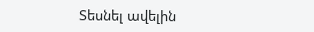Տեսնել ավելին